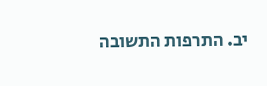יב. התרפות התשובה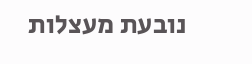נובעת מעצלות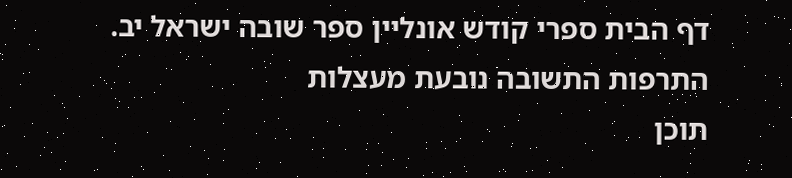דף הבית ספרי קודש אונליין ספר שובה ישראל יב. התרפות התשובה נובעת מעצלות
תוכן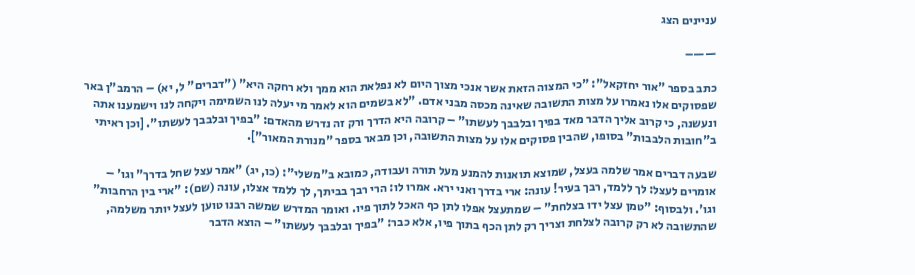עניינים הצג

——–

כתב בספר "אור יחזקאל": "כי המצוה הזאת אשר אנכי מצוך היום לא נפלאת הוא ממך ולא רחקה היא" ("דברים" ל, יא) – הרמב"ן באר שפסוקים אלו נאמרו על מצות התשובה שאינה מכסה מבני אדם. "לא בשמים הוא לאמר מי יעלה לנו השמימה ויקחה לנו וישמענו אתה ונעשנה, כי קרוב אליך הדבר מאד בפיך ובלבבך לעשתו" – קרובה היא הדרך ורק זה נדרש מהאדם: "בפיך ובלבבך לעשתו". [וכן ראיתי ב"חובות הלבבות" בסופו, שהבין פסוקים אלו על מצות התשובה, וכן מבאר בספר "מנורת המאור"].

שבעה דברים אמר שלמה בעצל, שמוצא תואנות להמנע מעל תורה ועבודה, כמובא ב"משלי": (כו, יג) "אמר עצל שחל בדרך" וגו' – אומרים לעצל: לך ללמד, רבך בעיר! עונה: ארי בדרך ואני ירא. אמרו לו: הרי רבך בביתך, לך ללמד אצלו, עונה (שם): "ארי בין הרחבות" וגו'. ולבסוף: "טמן עצל ידו בצלחת" – שמתעצל אפלו לתן כף האכל לתוך פיו. ואומר המדרש שמשה רבנו טוען לעצל יותר משלמה, שהתשובה לא רק קרובה לצלחת וצריך רק לתן הכף בתוך פיו, אלא כבר: "בפיך ובלבבך לעשתו" – הוצא הדבר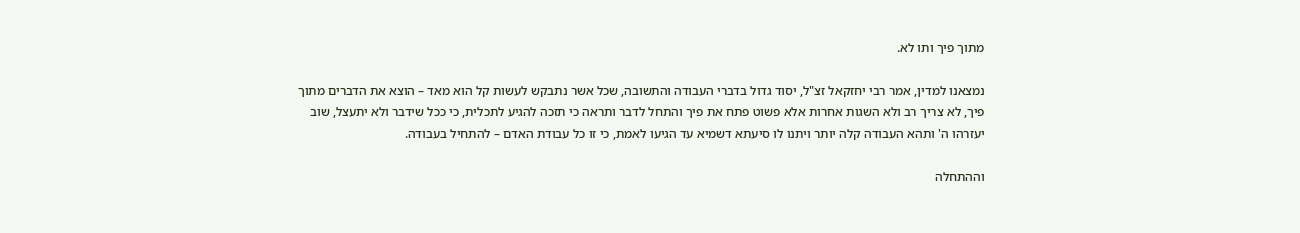מתוך פיך ותו לא.

נמצאנו למדין, אמר רבי יחזקאל זצ"ל, יסוד גדול בדברי העבודה והתשובה, שכל אשר נתבקש לעשות קל הוא מאד – הוצא את הדברים מתוך פיך, לא צריך רב ולא השגות אחרות אלא פשוט פתח את פיך והתחל לדבר ותראה כי תזכה להגיע לתכלית, כי ככל שידבר ולא יתעצל, שוב יעזרהו ה' ותהא העבודה קלה יותר ויתנו לו סיעתא דשמיא עד הגיעו לאמת, כי זו כל עבודת האדם – להתחיל בעבודה.

וההתחלה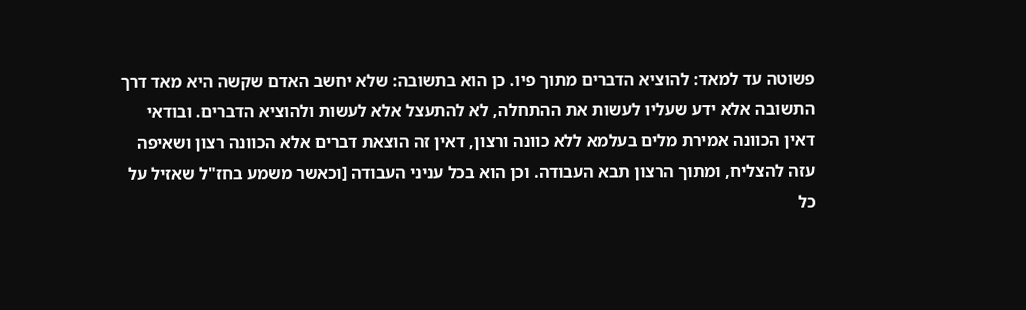פשוטה עד למאד: להוציא הדברים מתוך פיו. כן הוא בתשובה: שלא יחשב האדם שקשה היא מאד דרך התשובה אלא ידע שעליו לעשות את ההתחלה, לא להתעצל אלא לעשות ולהוציא הדברים. ובודאי דאין הכוונה אמירת מלים בעלמא ללא כוונה ורצון, דאין זה הוצאת דברים אלא הכוונה רצון ושאיפה עזה להצליח, ומתוך הרצון תבא העבודה. וכן הוא בכל עניני העבודה [וכאשר משמע בחז"ל שאזיל על כל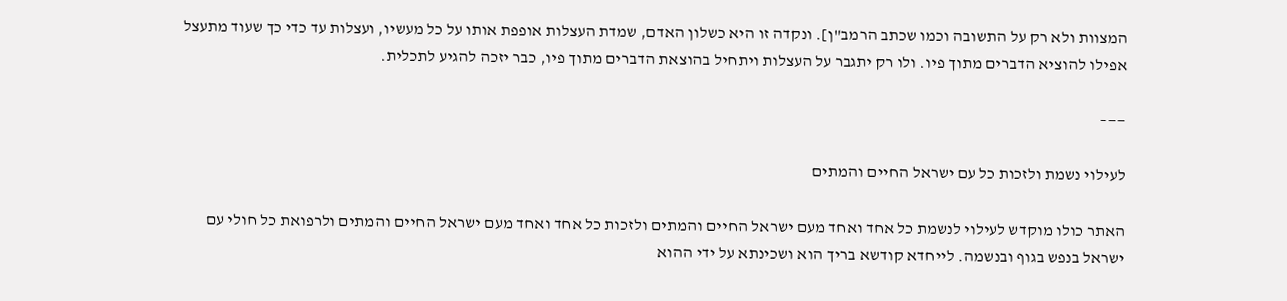המצוות ולא רק על התשובה וכמו שכתב הרמב"ן]. ונקדה זו היא כשלון האדם, שמדת העצלות אופפת אותו על כל מעשיו, ועצלות עד כדי כך שעוד מתעצל אפילו להוציא הדברים מתוך פיו. ולו רק יתגבר על העצלות ויתחיל בהוצאת הדברים מתוך פיו, כבר יזכה להגיע לתכלית.

——–

לעילוי נשמת ולזכות כל עם ישראל החיים והמתים

האתר כולו מוקדש לעילוי לנשמת כל אחד ואחד מעם ישראל החיים והמתים ולזכות כל אחד ואחד מעם ישראל החיים והמתים ולרפואת כל חולי עם ישראל בנפש בגוף ובנשמה. לייחדא קודשא בריך הוא ושכינתא על ידי ההוא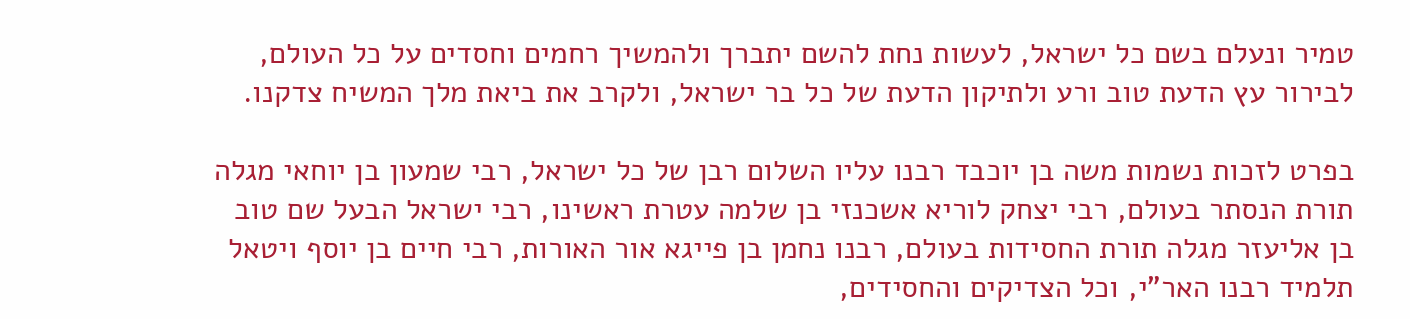טמיר ונעלם בשם כל ישראל, לעשות נחת להשם יתברך ולהמשיך רחמים וחסדים על כל העולם, לבירור עץ הדעת טוב ורע ולתיקון הדעת של כל בר ישראל, ולקרב את ביאת מלך המשיח צדקנו.

בפרט לזכות נשמות משה בן יוכבד רבנו עליו השלום רבן של כל ישראל, רבי שמעון בן יוחאי מגלה תורת הנסתר בעולם, רבי יצחק לוריא אשכנזי בן שלמה עטרת ראשינו, רבי ישראל הבעל שם טוב בן אליעזר מגלה תורת החסידות בעולם, רבנו נחמן בן פייגא אור האורות, רבי חיים בן יוסף ויטאל תלמיד רבנו האר"י, וכל הצדיקים והחסידים,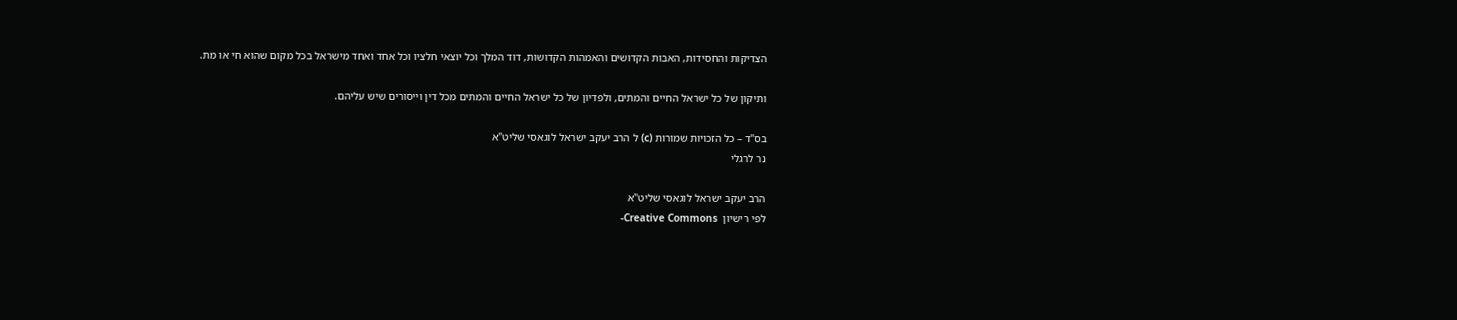הצדיקות והחסידות, האבות הקדושים והאמהות הקדושות, דוד המלך וכל יוצאי חלציו וכל אחד ואחד מישראל בכל מקום שהוא חי או מת.

ותיקון של כל ישראל החיים והמתים, ולפדיון של כל ישראל החיים והמתים מכל דין וייסורים שיש עליהם.

בס"ד – כל הזכויות שמורות (c) ל הרב יעקב ישראל לוגאסי שליט"א
נר לרגלי

הרב יעקב ישראל לוגאסי שליט"א
לפי רישיון  Creative Commons-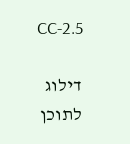CC-2.5

דילוג לתוכן